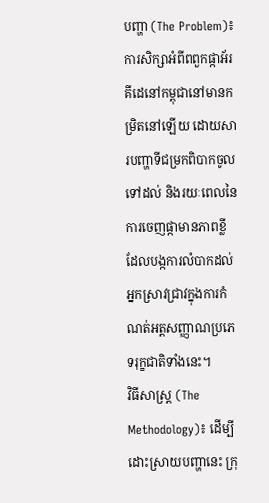បញ្ហា (The Problem)៖ ការសិក្សាអំពីពពួកផ្កាអ័រគីដេនៅកម្ពុជានៅមានកម្រិតនៅឡើយ ដោយសារបញ្ហាទីជម្រកពិបាកចូលទៅដល់ និងរយៈពេលនៃការចេញផ្កាមានភាពខ្លី ដែលបង្កការលំបាកដល់អ្នកស្រាវជ្រាវក្នុងការកំណត់អត្តសញ្ញាណប្រភេទរុក្ខជាតិទាំងនេះ។
វិធីសាស្ត្រ (The Methodology)៖ ដើម្បីដោះស្រាយបញ្ហានេះ ក្រុ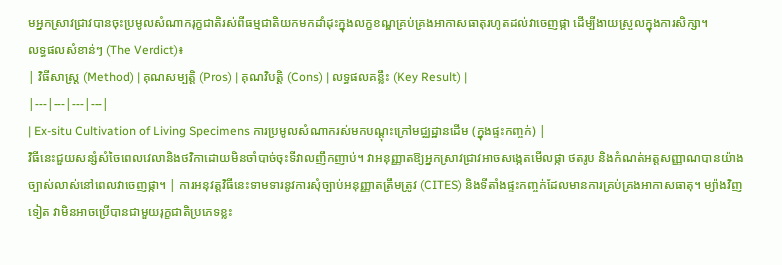មអ្នកស្រាវជ្រាវបានចុះប្រមូលសំណាករុក្ខជាតិរស់ពីធម្មជាតិយកមកដាំដុះក្នុងលក្ខខណ្ឌគ្រប់គ្រងអាកាសធាតុរហូតដល់វាចេញផ្កា ដើម្បីងាយស្រួលក្នុងការសិក្សា។
លទ្ធផលសំខាន់ៗ (The Verdict)៖
| វិធីសាស្ត្រ (Method) | គុណសម្បត្តិ (Pros) | គុណវិបត្តិ (Cons) | លទ្ធផលគន្លឹះ (Key Result) |
|---|---|---|---|
| Ex-situ Cultivation of Living Specimens ការប្រមូលសំណាករស់មកបណ្ដុះក្រៅមជ្ឈដ្ឋានដើម (ក្នុងផ្ទះកញ្ចក់) |
វិធីនេះជួយសន្សំសំចៃពេលវេលានិងថវិកាដោយមិនចាំបាច់ចុះទីវាលញឹកញាប់។ វាអនុញ្ញាតឱ្យអ្នកស្រាវជ្រាវអាចសង្កេតមើលផ្កា ថតរូប និងកំណត់អត្តសញ្ញាណបានយ៉ាងច្បាស់លាស់នៅពេលវាចេញផ្កា។ | ការអនុវត្តវិធីនេះទាមទារនូវការសុំច្បាប់អនុញ្ញាតត្រឹមត្រូវ (CITES) និងទីតាំងផ្ទះកញ្ចក់ដែលមានការគ្រប់គ្រងអាកាសធាតុ។ ម្យ៉ាងវិញទៀត វាមិនអាចប្រើបានជាមួយរុក្ខជាតិប្រភេទខ្លះ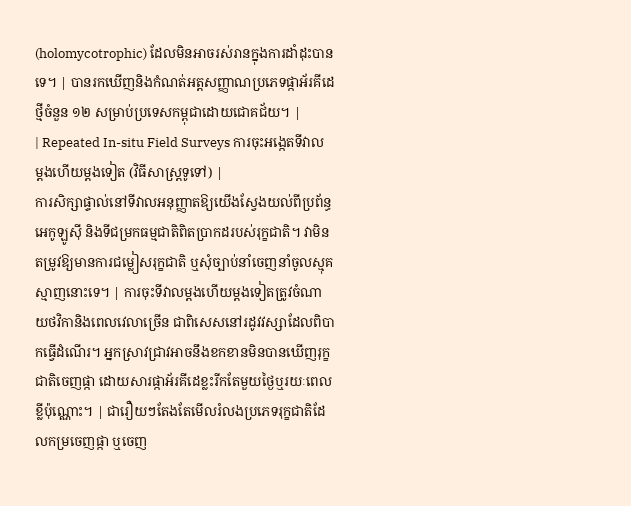(holomycotrophic) ដែលមិនអាចរស់រានក្នុងការដាំដុះបានទេ។ | បានរកឃើញនិងកំណត់អត្តសញ្ញាណប្រភេទផ្កាអ័រគីដេថ្មីចំនួន ១២ សម្រាប់ប្រទេសកម្ពុជាដោយជោគជ័យ។ |
| Repeated In-situ Field Surveys ការចុះអង្កេតទីវាលម្តងហើយម្តងទៀត (វិធីសាស្ត្រទូទៅ) |
ការសិក្សាផ្ទាល់នៅទីវាលអនុញ្ញាតឱ្យយើងស្វែងយល់ពីប្រព័ន្ធអេកូឡូស៊ី និងទីជម្រកធម្មជាតិពិតប្រាកដរបស់រុក្ខជាតិ។ វាមិនតម្រូវឱ្យមានការជម្លៀសរុក្ខជាតិ ឬសុំច្បាប់នាំចេញនាំចូលស្មុគស្មាញនោះទេ។ | ការចុះទីវាលម្តងហើយម្តងទៀតត្រូវចំណាយថវិកានិងពេលវេលាច្រើន ជាពិសេសនៅរដូវវស្សាដែលពិបាកធ្វើដំណើរ។ អ្នកស្រាវជ្រាវអាចនឹងខកខានមិនបានឃើញរុក្ខជាតិចេញផ្កា ដោយសារផ្កាអ័រគីដេខ្លះរីកតែមួយថ្ងៃឬរយៈពេលខ្លីប៉ុណ្ណោះ។ | ជារឿយៗតែងតែមើលរំលងប្រភេទរុក្ខជាតិដែលកម្រចេញផ្កា ឬចេញ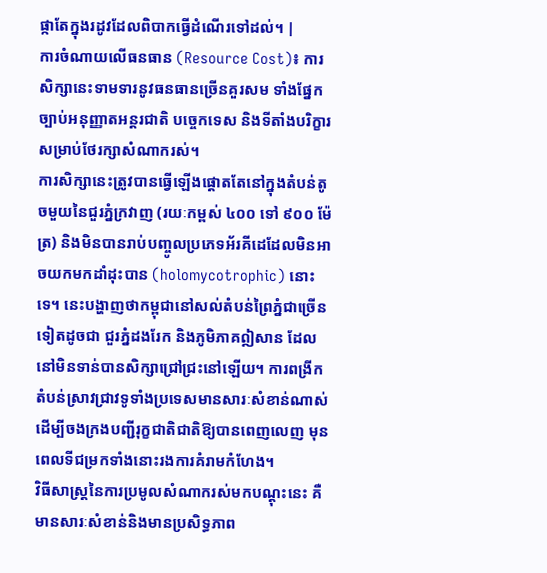ផ្កាតែក្នុងរដូវដែលពិបាកធ្វើដំណើរទៅដល់។ |
ការចំណាយលើធនធាន (Resource Cost)៖ ការសិក្សានេះទាមទារនូវធនធានច្រើនគួរសម ទាំងផ្នែកច្បាប់អនុញ្ញាតអន្តរជាតិ បច្ចេកទេស និងទីតាំងបរិក្ខារសម្រាប់ថែរក្សាសំណាករស់។
ការសិក្សានេះត្រូវបានធ្វើឡើងផ្តោតតែនៅក្នុងតំបន់តូចមួយនៃជួរភ្នំក្រវាញ (រយៈកម្ពស់ ៤០០ ទៅ ៩០០ ម៉ែត្រ) និងមិនបានរាប់បញ្ចូលប្រភេទអ័រគីដេដែលមិនអាចយកមកដាំដុះបាន (holomycotrophic) នោះទេ។ នេះបង្ហាញថាកម្ពុជានៅសល់តំបន់ព្រៃភ្នំជាច្រើនទៀតដូចជា ជួរភ្នំដងរែក និងភូមិភាគឦសាន ដែលនៅមិនទាន់បានសិក្សាជ្រៅជ្រះនៅឡើយ។ ការពង្រីកតំបន់ស្រាវជ្រាវទូទាំងប្រទេសមានសារៈសំខាន់ណាស់ ដើម្បីចងក្រងបញ្ជីរុក្ខជាតិជាតិឱ្យបានពេញលេញ មុនពេលទីជម្រកទាំងនោះរងការគំរាមកំហែង។
វិធីសាស្ត្រនៃការប្រមូលសំណាករស់មកបណ្ដុះនេះ គឺមានសារៈសំខាន់និងមានប្រសិទ្ធភាព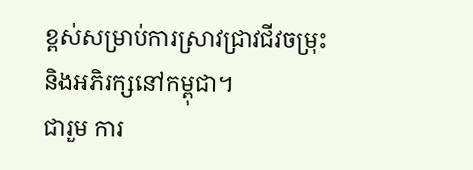ខ្ពស់សម្រាប់ការស្រាវជ្រាវជីវចម្រុះនិងអភិរក្សនៅកម្ពុជា។
ជារួម ការ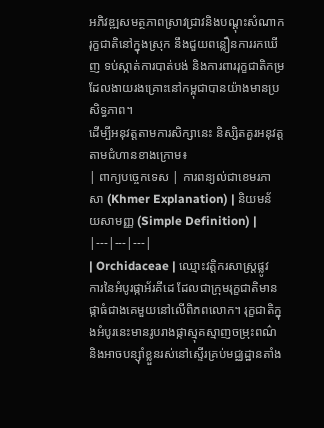អភិវឌ្ឍសមត្ថភាពស្រាវជ្រាវនិងបណ្ដុះសំណាករុក្ខជាតិនៅក្នុងស្រុក នឹងជួយពន្លឿនការរកឃើញ ទប់ស្កាត់ការបាត់បង់ និងការពាររុក្ខជាតិកម្រដែលងាយរងគ្រោះនៅកម្ពុជាបានយ៉ាងមានប្រសិទ្ធភាព។
ដើម្បីអនុវត្តតាមការសិក្សានេះ និស្សិតគួរអនុវត្តតាមជំហានខាងក្រោម៖
| ពាក្យបច្ចេកទេស | ការពន្យល់ជាខេមរភាសា (Khmer Explanation) | និយមន័យសាមញ្ញ (Simple Definition) |
|---|---|---|
| Orchidaceae | ឈ្មោះវត្តិករសាស្ត្រផ្លូវការនៃអំបូរផ្កាអ័រគីដេ ដែលជាក្រុមរុក្ខជាតិមានផ្កាធំជាងគេមួយនៅលើពិភពលោក។ រុក្ខជាតិក្នុងអំបូរនេះមានរូបរាងផ្កាស្មុគស្មាញចម្រុះពណ៌ និងអាចបន្ស៊ាំខ្លួនរស់នៅស្ទើរគ្រប់មជ្ឈដ្ឋានតាំង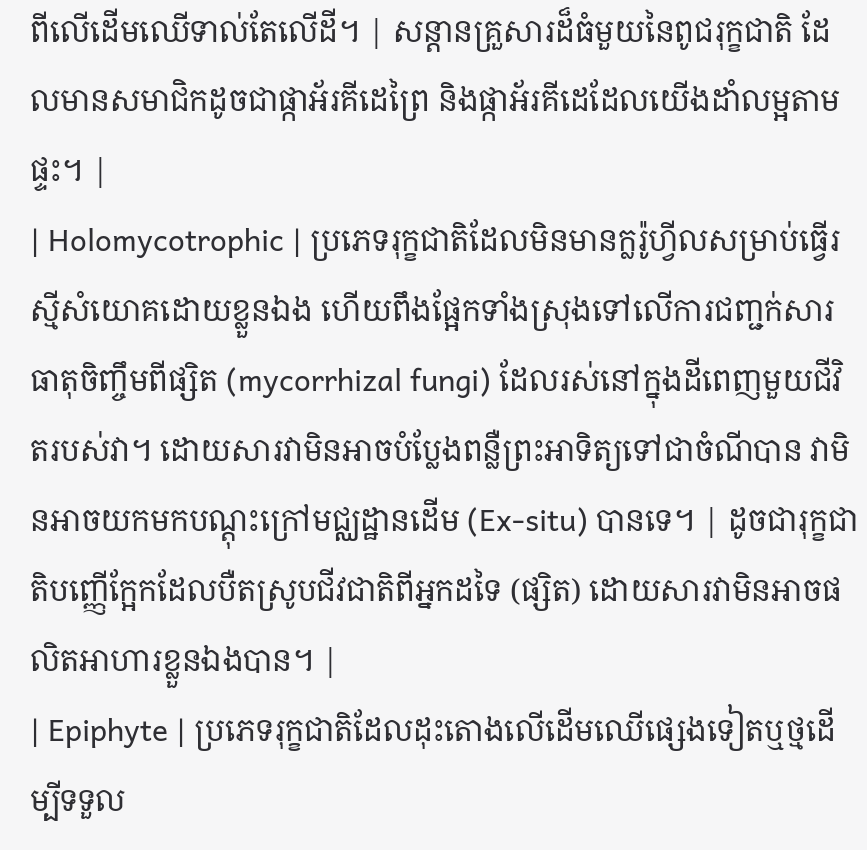ពីលើដើមឈើទាល់តែលើដី។ | សន្តានគ្រួសារដ៏ធំមួយនៃពូជរុក្ខជាតិ ដែលមានសមាជិកដូចជាផ្កាអ័រគីដេព្រៃ និងផ្កាអ័រគីដេដែលយើងដាំលម្អតាមផ្ទះ។ |
| Holomycotrophic | ប្រភេទរុក្ខជាតិដែលមិនមានក្លរ៉ូហ្វីលសម្រាប់ធ្វើរស្មីសំយោគដោយខ្លួនឯង ហើយពឹងផ្អែកទាំងស្រុងទៅលើការជញ្ជក់សារធាតុចិញ្ចឹមពីផ្សិត (mycorrhizal fungi) ដែលរស់នៅក្នុងដីពេញមួយជីវិតរបស់វា។ ដោយសារវាមិនអាចបំប្លែងពន្លឺព្រះអាទិត្យទៅជាចំណីបាន វាមិនអាចយកមកបណ្ដុះក្រៅមជ្ឈដ្ឋានដើម (Ex-situ) បានទេ។ | ដូចជារុក្ខជាតិបញ្ញើក្អែកដែលបឺតស្រូបជីវជាតិពីអ្នកដទៃ (ផ្សិត) ដោយសារវាមិនអាចផលិតអាហារខ្លួនឯងបាន។ |
| Epiphyte | ប្រភេទរុក្ខជាតិដែលដុះតោងលើដើមឈើផ្សេងទៀតឬថ្មដើម្បីទទួល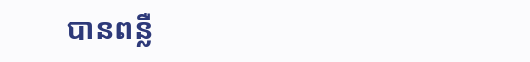បានពន្លឺ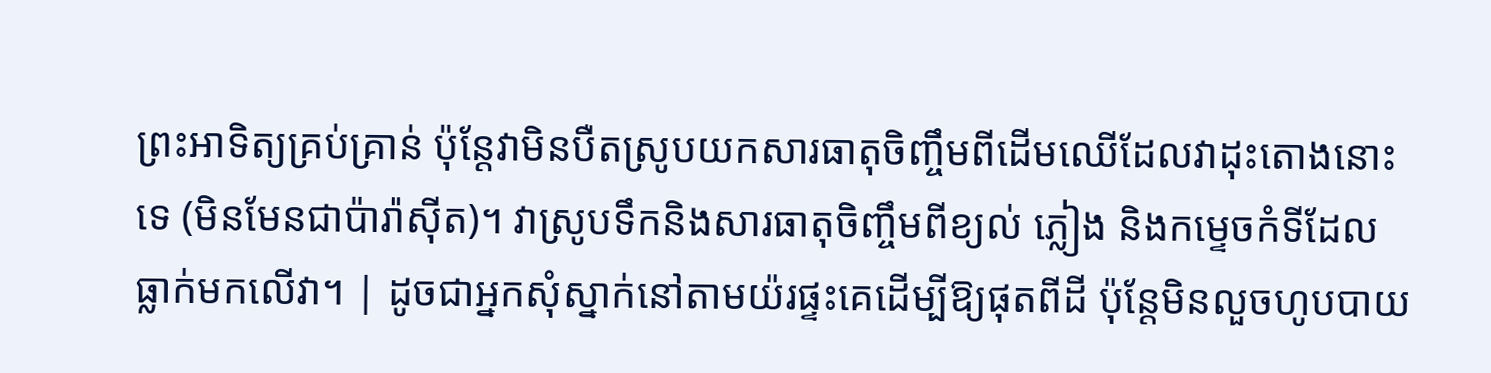ព្រះអាទិត្យគ្រប់គ្រាន់ ប៉ុន្តែវាមិនបឺតស្រូបយកសារធាតុចិញ្ចឹមពីដើមឈើដែលវាដុះតោងនោះទេ (មិនមែនជាប៉ារ៉ាស៊ីត)។ វាស្រូបទឹកនិងសារធាតុចិញ្ចឹមពីខ្យល់ ភ្លៀង និងកម្ទេចកំទីដែលធ្លាក់មកលើវា។ | ដូចជាអ្នកសុំស្នាក់នៅតាមយ៉រផ្ទះគេដើម្បីឱ្យផុតពីដី ប៉ុន្តែមិនលួចហូបបាយ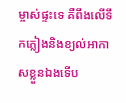ម្ចាស់ផ្ទះទេ គឺពឹងលើទឹកភ្លៀងនិងខ្យល់អាកាសខ្លួនឯងទើប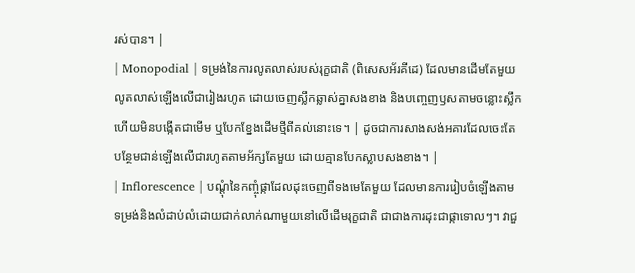រស់បាន។ |
| Monopodial | ទម្រង់នៃការលូតលាស់របស់រុក្ខជាតិ (ពិសេសអ័រគីដេ) ដែលមានដើមតែមួយលូតលាស់ឡើងលើជារៀងរហូត ដោយចេញស្លឹកឆ្លាស់គ្នាសងខាង និងបញ្ចេញឫសតាមចន្លោះស្លឹក ហើយមិនបង្កើតជាមើម ឬបែកខ្នែងដើមថ្មីពីគល់នោះទេ។ | ដូចជាការសាងសង់អគារដែលចេះតែបន្ថែមជាន់ឡើងលើជារហូតតាមអ័ក្សតែមួយ ដោយគ្មានបែកស្លាបសងខាង។ |
| Inflorescence | បណ្តុំនៃកញ្ចុំផ្កាដែលដុះចេញពីទងមេតែមួយ ដែលមានការរៀបចំឡើងតាមទម្រង់និងលំដាប់លំដោយជាក់លាក់ណាមួយនៅលើដើមរុក្ខជាតិ ជាជាងការដុះជាផ្កាទោលៗ។ វាជួ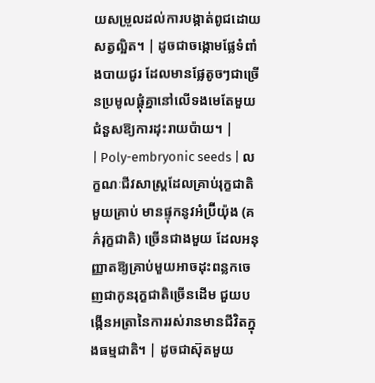យសម្រួលដល់ការបង្កាត់ពូជដោយសត្វល្អិត។ | ដូចជាចង្កោមផ្លែទំពាំងបាយជូរ ដែលមានផ្លែតូចៗជាច្រើនប្រមូលផ្តុំគ្នានៅលើទងមេតែមួយ ជំនួសឱ្យការដុះរាយប៉ាយ។ |
| Poly-embryonic seeds | លក្ខណៈជីវសាស្ត្រដែលគ្រាប់រុក្ខជាតិមួយគ្រាប់ មានផ្ទុកនូវអំប្រ៊ីយ៉ុង (គភ៌រុក្ខជាតិ) ច្រើនជាងមួយ ដែលអនុញ្ញាតឱ្យគ្រាប់មួយអាចដុះពន្លកចេញជាកូនរុក្ខជាតិច្រើនដើម ជួយបង្កើនអត្រានៃការរស់រានមានជីវិតក្នុងធម្មជាតិ។ | ដូចជាស៊ុតមួយ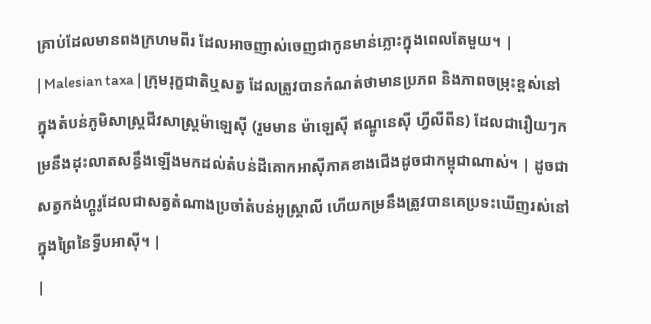គ្រាប់ដែលមានពងក្រហមពីរ ដែលអាចញាស់ចេញជាកូនមាន់ភ្លោះក្នុងពេលតែមួយ។ |
| Malesian taxa | ក្រុមរុក្ខជាតិឬសត្វ ដែលត្រូវបានកំណត់ថាមានប្រភព និងភាពចម្រុះខ្ពស់នៅក្នុងតំបន់ភូមិសាស្ត្រជីវសាស្ត្រម៉ាឡេស៊ី (រួមមាន ម៉ាឡេស៊ី ឥណ្ឌូនេស៊ី ហ្វីលីពីន) ដែលជារឿយៗកម្រនឹងដុះលាតសន្ធឹងឡើងមកដល់តំបន់ដីគោកអាស៊ីភាគខាងជើងដូចជាកម្ពុជាណាស់។ | ដូចជាសត្វកង់ហ្គូរូដែលជាសត្វតំណាងប្រចាំតំបន់អូស្ត្រាលី ហើយកម្រនឹងត្រូវបានគេប្រទះឃើញរស់នៅក្នុងព្រៃនៃទ្វីបអាស៊ី។ |
|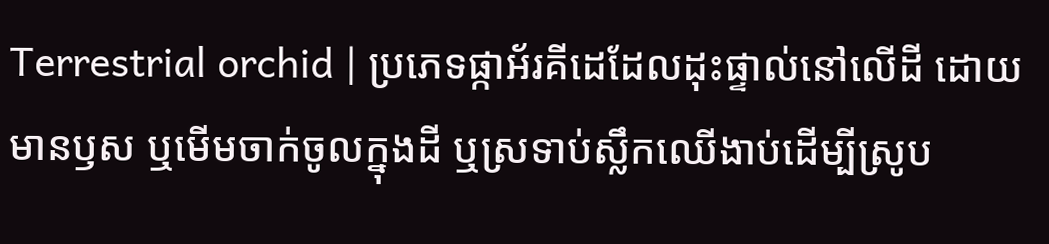Terrestrial orchid | ប្រភេទផ្កាអ័រគីដេដែលដុះផ្ទាល់នៅលើដី ដោយមានឫស ឬមើមចាក់ចូលក្នុងដី ឬស្រទាប់ស្លឹកឈើងាប់ដើម្បីស្រូប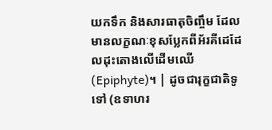យកទឹក និងសារធាតុចិញ្ចឹម ដែលមានលក្ខណៈខុសប្លែកពីអ័រគីដេដែលដុះតោងលើដើមឈើ (Epiphyte)។ | ដូចជារុក្ខជាតិទូទៅ (ឧទាហរ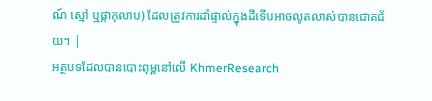ណ៍ ស្មៅ ឬផ្កាកុលាប) ដែលត្រូវការដាំផ្ទាល់ក្នុងដីទើបអាចលូតលាស់បានជោគជ័យ។ |
អត្ថបទដែលបានបោះពុម្ពនៅលើ KhmerResearch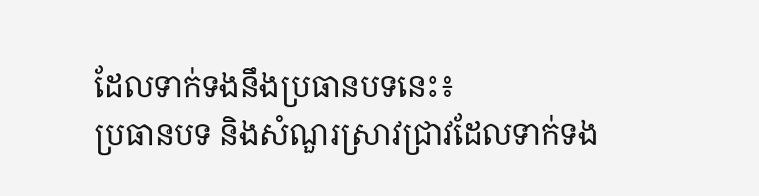ដែលទាក់ទងនឹងប្រធានបទនេះ៖
ប្រធានបទ និងសំណួរស្រាវជ្រាវដែលទាក់ទង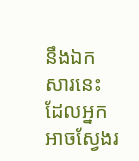នឹងឯកសារនេះ ដែលអ្នកអាចស្វែងរ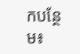កបន្ថែម៖